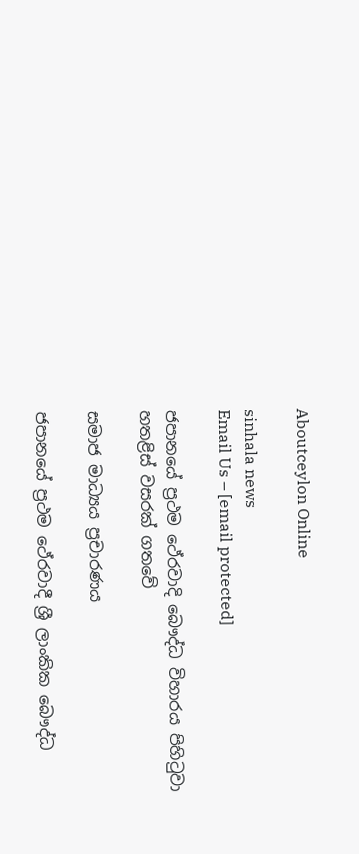Aboutceylon Online

sinhala news
Email Us – [email protected]

ජපානයේ ප්‍රථම ථේරවාදි බෞද්ධ විහාරය පිහිටුවා හතළිස් වසරක් ගතවේ

සමාජ මාධ්‍යය ප්‍රචාරණය

ජපානයේ ප්‍රථම ථේරවාදී ශ්‍රී ලාංකික බෞද්ධ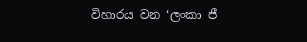විහාරය වන ‘ලංකා ජී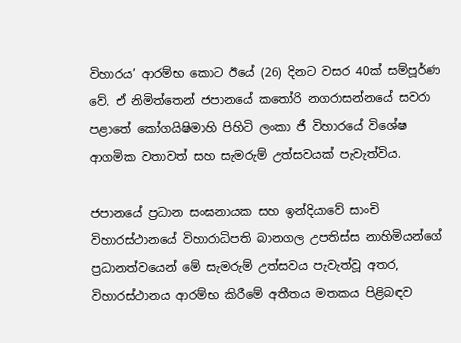විහාරය’ ආරම්භ කොට ඊයේ (26) දිනට වසර 40ක් සම්පූර්ණ වේ. ඒ නිමිත්තෙන් ජපානයේ කතෝරි නගරාසන්නයේ සවරා පළාතේ කෝගයිෂිමාහි පිහිටි ලංකා ජී විහාරයේ විශේෂ ආගමික වතාවත් සහ සැමරුම් උත්සවයක් පැවැත්විය.

ජපානයේ ප්‍රධාන සංඝනායක සහ ඉන්දියාවේ සාංචි විහාරස්ථානයේ විහාරාධිපති බානගල උපතිස්ස නාහිමියන්ගේ ප්‍රධානත්වයෙන් මේ සැමරුම් උත්සවය පැවැත්වූ අතර, විහාරස්ථානය ආරම්භ කිරීමේ අතීතය මතකය පිළිබඳව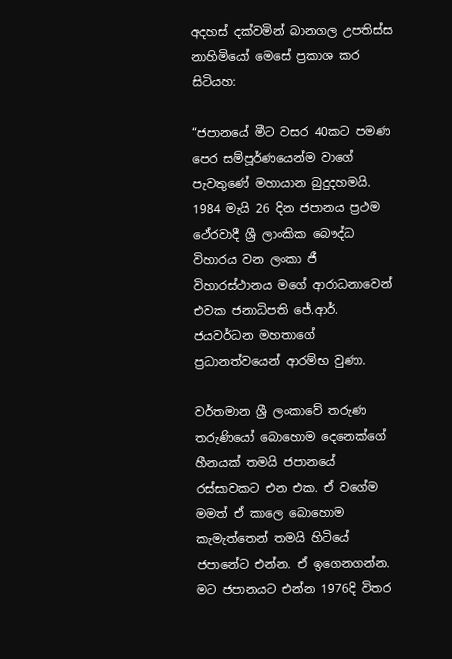අදහස් දක්වමින් බානගල උපතිස්ස නාහිමියෝ මෙසේ ප්‍රකාශ කර සිටියහ:

“ජපානයේ මීට වසර 40කට පමණ පෙර සම්පූර්ණයෙන්ම වාගේ පැවතුණේ මහායාන බුදුදහමයි. 1984 මැයි 26 දින ජපානය ප්‍රථම ථේරවාදී ශ්‍රී ලාංකික බෞද්ධ විහාරය වන ලංකා ජී විහාරස්ථානය මගේ ආරාධනාවෙන් එවක ජනාධිපති ජේ.ආර්. ජයවර්ධන මහතාගේ ප්‍රධානත්වයෙන් ආරම්භ වුණා.

වර්තමාන ශ්‍රී ලංකාවේ තරුණ තරුණියෝ බොහොම දෙනෙක්ගේ හීනයක් තමයි ජපානයේ රස්සාවකට එන එක. ඒ වගේම මමත් ඒ කාලෙ බොහොම කැමැත්තෙන් තමයි හිටියේ ජපානේට එන්න. ඒ ඉගෙනගන්න. මට ජපානයට එන්න 1976දි විතර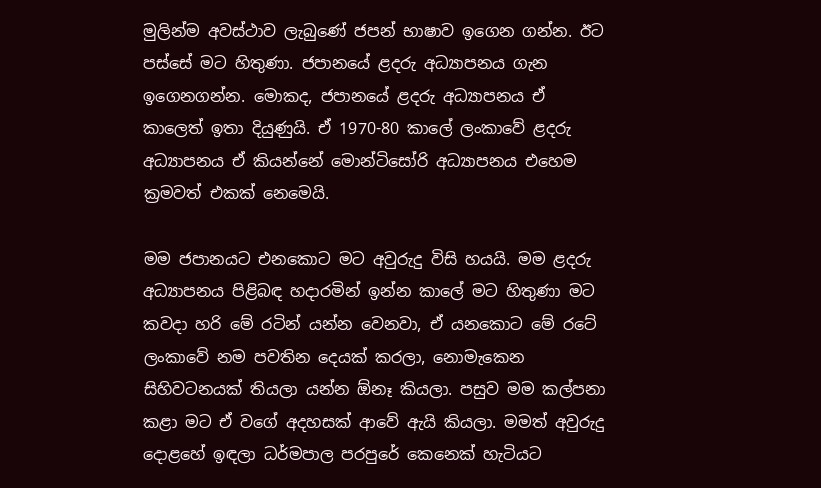මුලින්ම අවස්ථාව ලැබුණේ ජපන් භාෂාව ඉගෙන ගන්න. ඊට පස්සේ මට හිතුණා. ජපානයේ ළදරු අධ්‍යාපනය ගැන ඉගෙනගන්න. මොකද, ජපානයේ ළදරු අධ්‍යාපනය ඒ කාලෙත් ඉතා දියුණුයි. ඒ 1970-80 කාලේ ලංකාවේ ළදරු අධ්‍යාපනය ඒ කියන්නේ මොන්ටිසෝරි අධ්‍යාපනය එහෙම ක්‍රමවත් එකක් නෙමෙයි.

මම ජපානයට එනකොට මට අවුරුදු විසි හයයි. මම ළදරු අධ්‍යාපනය පිළිබඳ හදාරමින් ඉන්න කාලේ මට හිතුණා මට කවදා හරි මේ රටින් යන්න වෙනවා, ඒ යනකොට මේ රටේ ලංකාවේ නම පවතින දෙයක් කරලා, නොමැකෙන සිහිවටනයක් තියලා යන්න ඕනෑ කියලා. පසුව මම කල්පනා කළා මට ඒ වගේ අදහසක් ආවේ ඇයි කියලා. මමත් අවුරුදු දොළහේ ඉඳලා ධර්මපාල පරපුරේ කෙනෙක් හැටියට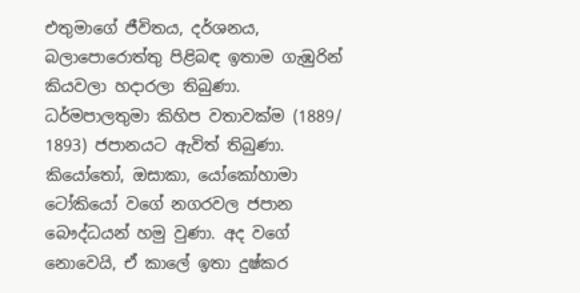එතුමාගේ ජීවිතය, දර්ශනය, බලාපොරොත්තු පිළිබඳ ඉතාම ගැඹුරින් කියවලා හදාරලා තිබුණා. ධර්මපාලතුමා කිහිප වතාවක්ම (1889/ 1893) ජපානයට ඇවිත් තිබුණා. කියෝතෝ, ඔසාකා, යෝකෝහාමා ටෝකියෝ වගේ නගරවල ජපාන බෞද්ධයන් හමු වුණා. අද වගේ නොවෙයි, ඒ කාලේ ඉතා දුෂ්කර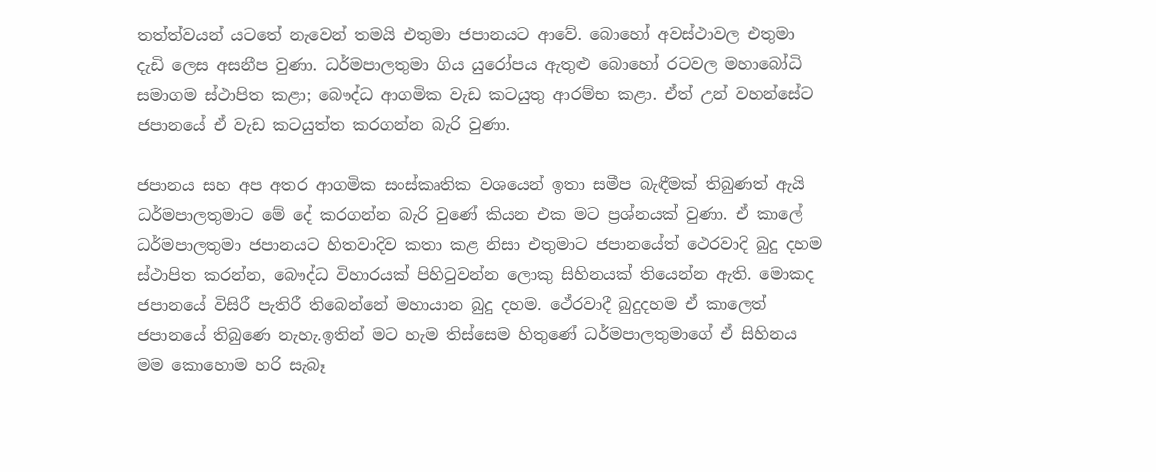තත්ත්වයන් යටතේ නැවෙන් තමයි එතුමා ජපානයට ආවේ. බොහෝ අවස්ථාවල එතුමා දැඩි ලෙස අසනීප වුණා. ධර්මපාලතුමා ගිය යුරෝපය ඇතුළු බොහෝ රටවල මහාබෝධි සමාගම ස්ථාපිත කළා; බෞද්ධ ආගමික වැඩ කටයුතු ආරම්භ කළා. ඒත් උන් වහන්සේට ජපානයේ ඒ වැඩ කටයුත්ත කරගන්න බැරි වුණා.

ජපානය සහ අප අතර ආගමික සංස්කෘතික වශයෙන් ඉතා සමීප බැඳීමක් තිබුණත් ඇයි ධර්මපාලතුමාට මේ දේ කරගන්න බැරි වුණේ කියන එක මට ප්‍රශ්නයක් වුණා. ඒ කාලේ ධර්මපාලතුමා ජපානයට හිතවාදිව කතා කළ නිසා එතුමාට ජපානයේත් ථෙරවාදි බුදු දහම ස්ථාපිත කරන්න, බෞද්ධ විහාරයක් පිහිටුවන්න ලොකු සිහිනයක් තියෙන්න ඇති. මොකද ජපානයේ විසිරී පැතිරී තිබෙන්නේ මහායාන බුදු දහම. ථේරවාදී බුදුදහම ඒ කාලෙත් ජපානයේ තිබුණෙ නැහැ.ඉතින් මට හැම තිස්සෙම හිතුණේ ධර්මපාලතුමාගේ ඒ සිහිනය මම කොහොම හරි සැබෑ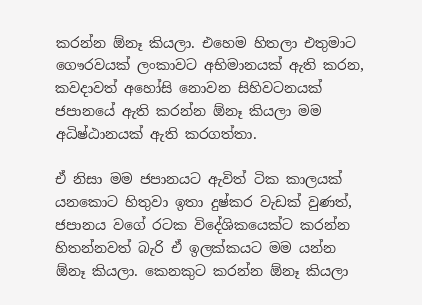කරන්න ඕනෑ කියලා. එහෙම හිතලා එතුමාට ගෞරවයක් ලංකාවට අභිමානයක් ඇති කරන, කවදාවත් අහෝසි නොවන සිහිවටනයක් ජපානයේ ඇති කරන්න ඕනෑ කියලා මම අධිෂ්ඨානයක් ඇති කරගත්තා.

ඒ නිසා මම ජපානයට ඇවිත් ටික කාලයක් යනකොට හිතුවා ඉතා දුෂ්කර වැඩක් වුණත්, ජපානය වගේ රටක විදේශිකයෙක්ට කරන්න හිතන්නවත් බැරි ඒ ඉලක්කයට මම යන්න ඕනෑ කියලා. කෙනකුට කරන්න ඕනෑ කියලා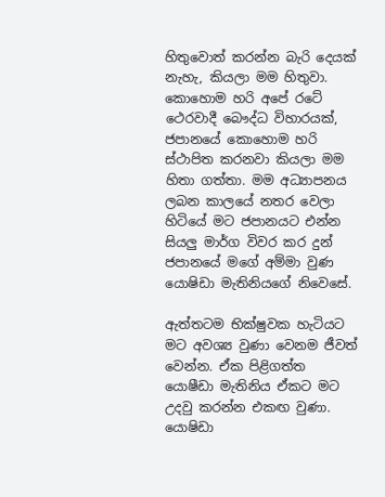හිතුවොත් කරන්න බැරි දෙයක් නැහැ, කියලා මම හිතුවා. කොහොම හරි අපේ රටේ ථෙරවාදී බෞද්ධ විහාරයක්, ජපානයේ කොහොම හරි ස්ථාපිත කරනවා කියලා මම හිතා ගත්තා. මම අධ්‍යාපනය ලබන කාලයේ නතර වෙලා හිටියේ මට ජපානයට එන්න සියලු මාර්ග විවර කර දුන් ජපානයේ මගේ අම්මා වුණ යොෂිඩා මැතිනියගේ නිවෙසේ.

ඇත්තටම භික්ෂුවක හැටියට මට අවශ්‍ය වුණා වෙනම ජීවත් වෙන්න. ඒක පිළිගත්ත යොෂීඩා මැතිනිය ඒකට මට උදවු කරන්න එකඟ වුණා. යොෂිඩා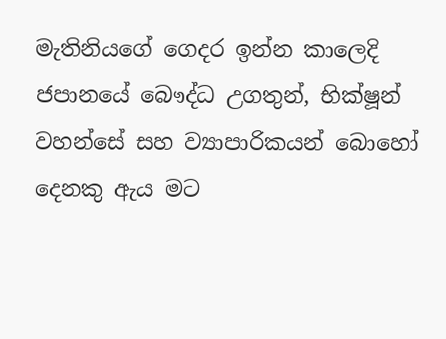මැතිනියගේ ගෙදර ඉන්න කාලෙදි ජපානයේ බෞද්ධ උගතුන්, භික්ෂූන් වහන්සේ සහ ව්‍යාපාරිකයන් බොහෝ දෙනකු ඇය මට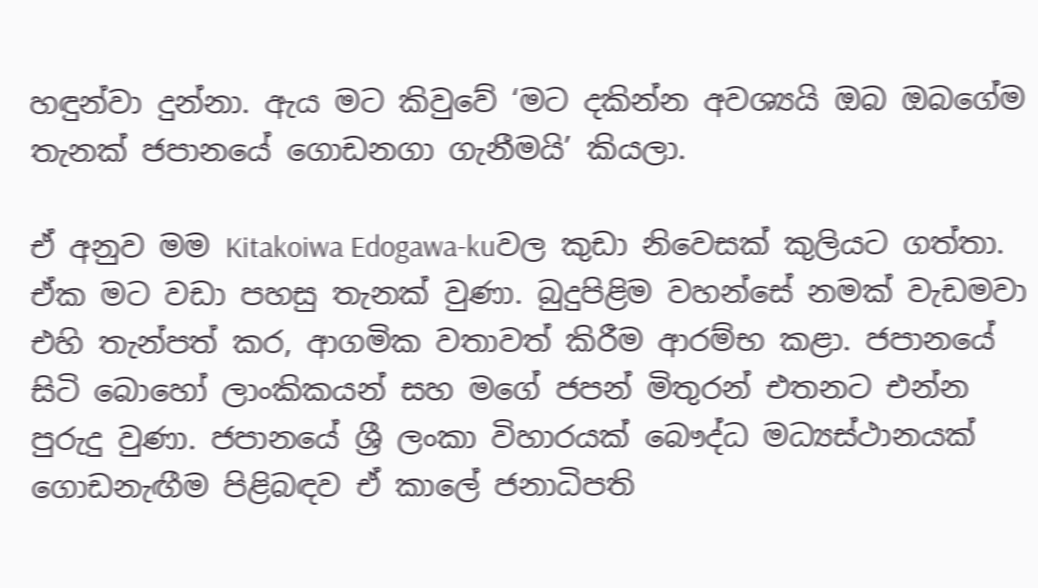හඳුන්වා දුන්නා. ඇය මට කිවුවේ ‘මට දකින්න අවශ්‍යයි ඔබ ඔබගේම තැනක් ජපානයේ ගොඩනගා ගැනීමයි’ කියලා.

ඒ අනුව මම Kitakoiwa Edogawa-kuවල කුඩා නිවෙසක් කුලියට ගත්තා. ඒක මට වඩා පහසු තැනක් වුණා. බුදුපිළිම වහන්සේ නමක් වැඩමවා එහි තැන්පත් කර, ආගමික වතාවත් කිරීම ආරම්භ කළා. ජපානයේ සිටි බොහෝ ලාංකිකයන් සහ මගේ ජපන් මිතුරන් එතනට එන්න පුරුදු වුණා. ජපානයේ ශ්‍රී ලංකා විහාරයක් බෞද්ධ මධ්‍යස්ථානයක් ගොඩනැඟීම පිළිබඳව ඒ කාලේ ජනාධිපති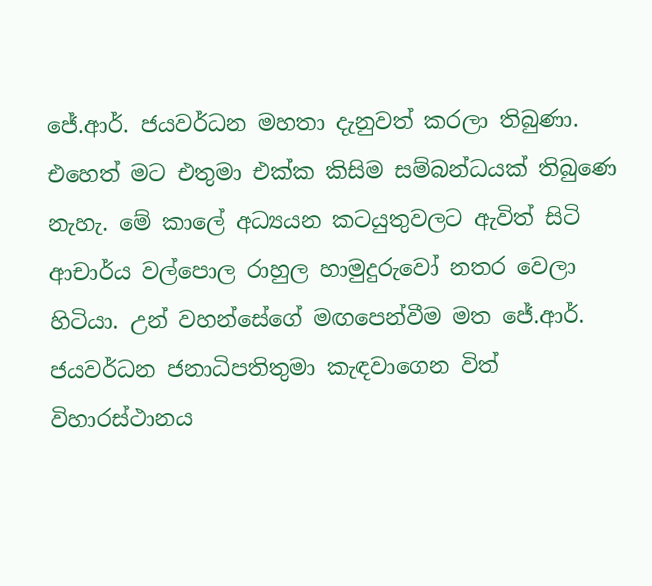ජේ.ආර්. ජයවර්ධන මහතා දැනුවත් කරලා තිබුණා. එහෙත් මට එතුමා එක්ක කිසිම සම්බන්ධයක් තිබුණෙ නැහැ. මේ කාලේ අධ්‍යයන කටයුතුවලට ඇවිත් සිටි ආචාර්ය වල්පොල රාහුල හාමුදුරුවෝ නතර වෙලා හිටියා. උන් වහන්සේගේ මඟපෙන්වීම මත ජේ.ආර්. ජයවර්ධන ජනාධිපතිතුමා කැඳවාගෙන විත් විහාරස්ථානය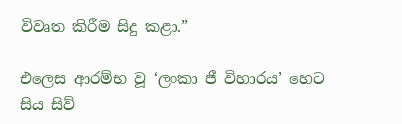විවෘත කිරීම සිදු කළා.”

එලෙස ආරම්භ වූ ‘ලංකා ජී විහාරය’ හෙට සිය සිව්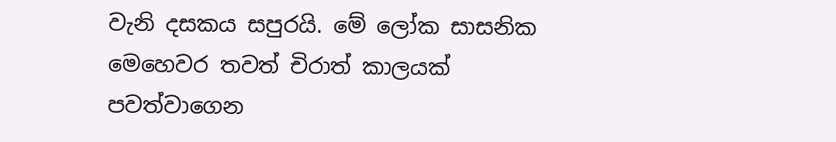වැනි දසකය සපුරයි. මේ ලෝක සාසනික මෙහෙවර තවත් චිරාත් කාලයක් පවත්වාගෙන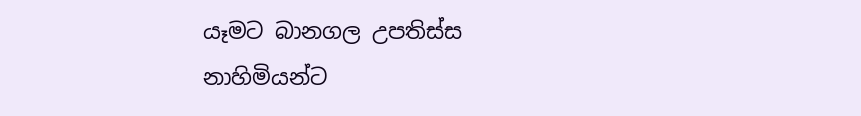යෑමට බානගල උපතිස්ස නාහිමියන්ට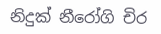නිදුක් නීරෝගි චිර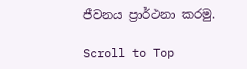ජීවනය ප්‍රාර්ථනා කරමු.

Scroll to Top